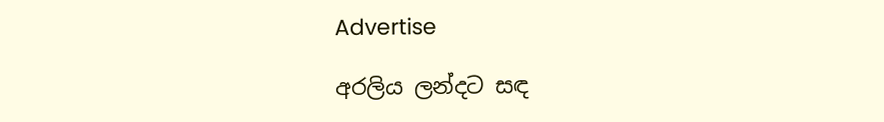Advertise

අරලිය ලන්දට සඳ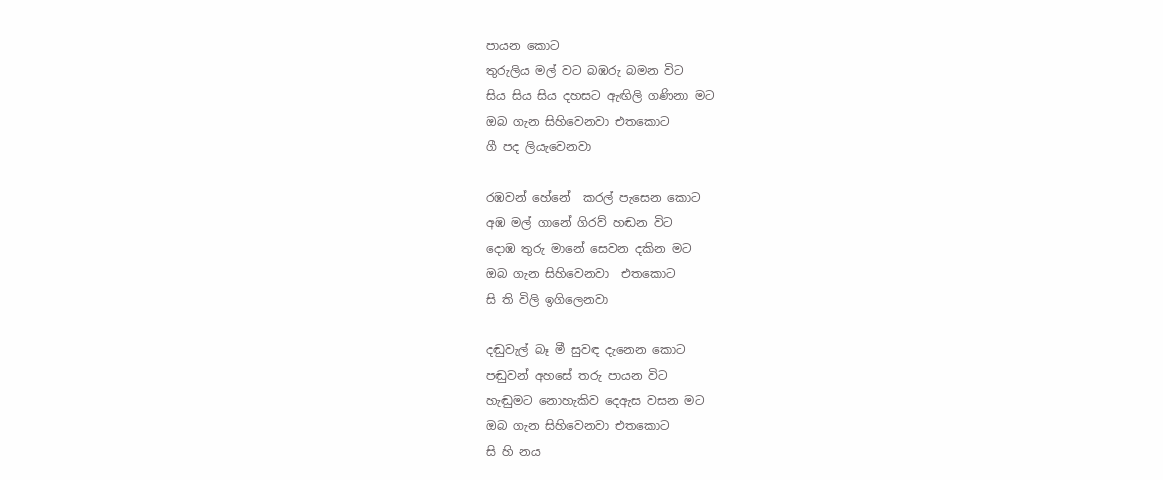පායන කොට
තුරුලිය මල් වට බඹරු බමන විට
සිය සිය සිය දහසට ඇඟිලි ගණිනා මට
ඔබ ගැන සිහිවෙනවා එතකොට
ගී පද ලියැවෙනවා

රඹවන් හේනේ  කරල් පැසෙන කොට
අඹ මල් ගානේ ගිරව් හඬන විට
දොඹ තුරු මානේ සෙවන දකින මට
ඔබ ගැන සිහිවෙනවා  එතකොට
සි ති විලි ඉගිලෙනවා

දඬු‍වැල් බෑ මී සුවඳ දැනෙන කොට
පඬුවන් අහසේ තරු පායන විට
හැඬුමට නොහැකිව දෙඇස වසන මට
ඔබ ගැන සිහි‍වෙනවා එතකොට
සි හි නය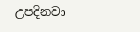උපදිනවා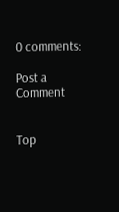0 comments:

Post a Comment


Top